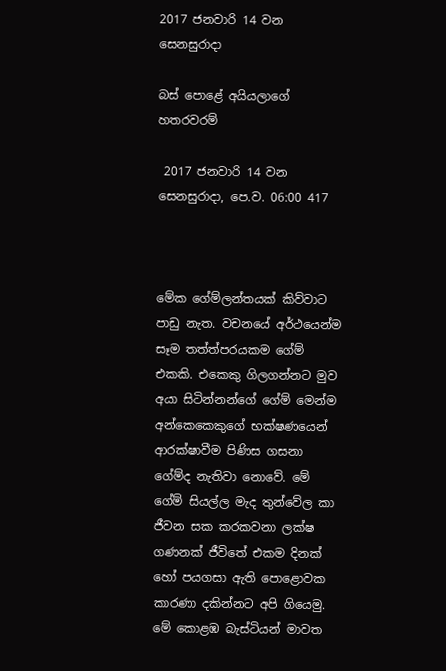2017 ජනවාරි 14 වන සෙනසුරාදා

බස් පොළේ අයියලාගේ හතරවරම්

 2017 ජනවාරි 14 වන සෙනසුරාදා, පෙ.ව. 06:00 417



මේක ගේම්ලන්තයක් කිව්වාට පාඩු නැත. වචනයේ අර්ථයෙන්ම සෑම තත්ත්පරයකම ගේම් එකකි. එකෙකු ගිලගන්නට මුව අයා සිටින්නන්ගේ ගේම් මෙන්ම අන්කෙකෙකුගේ භක්ෂණයෙන් ආරක්ෂාවීම පිණිස ගසනා ගේම්ද නැතිවා නොවේ. මේ ගේම් සියල්ල මැද තුන්වේල කා ජීවන සක කරකවනා ලක්ෂ ගණනක් ජීවිතේ එකම දිනක් හෝ පයගසා ඇති පොළොවක කාරණා දකින්නට අපි ගියෙමු. මේ කොළඹ බැස්ටියන් මාවත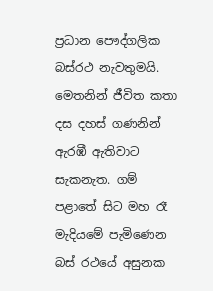ප්‍රධාන පෞද්ගලික බස්රථ නැවතුමයි. මෙතනින් ජීවිත කතා දස දහස් ගණනින් ඇරඹී ඇතිවාට සැකනැත. ගම් පළාතේ සිට මහ රෑ මැදියමේ පැමිණෙන බස් රථයේ අසුනක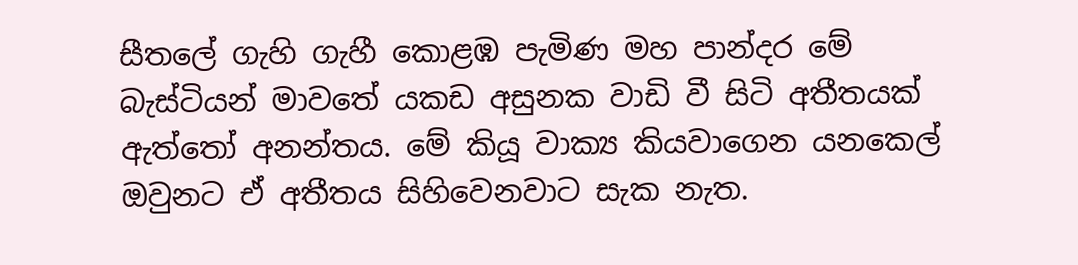සීතලේ ගැහි ගැහී කොළඹ පැමිණ මහ පාන්දර මේ බැස්ටියන් මාවතේ යකඩ අසුනක වාඩි වී සිටි අතීතයක් ඇත්තෝ අනන්තය. මේ කියූ වාක්‍ය කියවාගෙන යනකෙල් ඔවුනට ඒ අතීතය සිහිවෙනවාට සැක නැත.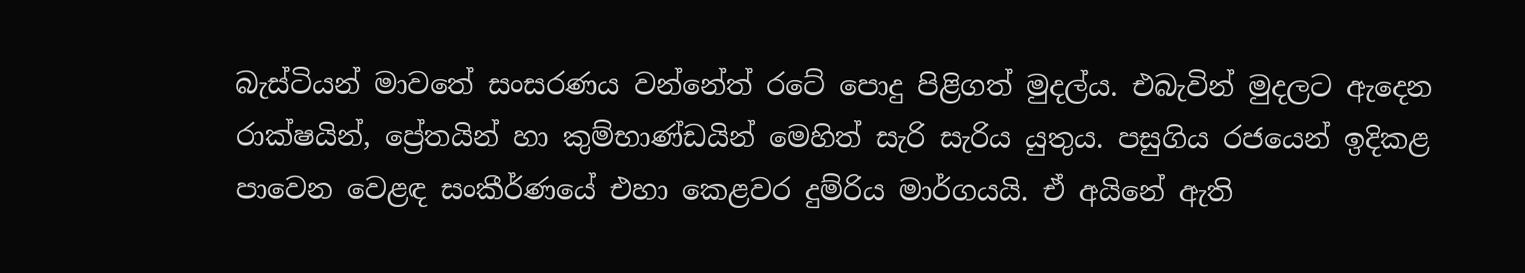බැස්ටියන් මාවතේ සංසරණය වන්නේත් රටේ පොදු පිළිගත් මුදල්ය. එබැවින් මුදලට ඇදෙන රාක්ෂයින්, ප්‍රේතයින් හා කුම්භාණ්ඩයින් මෙහිත් සැරි සැරිය යුතුය. පසුගිය රජයෙන් ඉදිකළ පාවෙන වෙළඳ සංකීර්ණයේ එහා කෙළවර දුම්රිය මාර්ගයයි. ඒ අයිනේ ඇති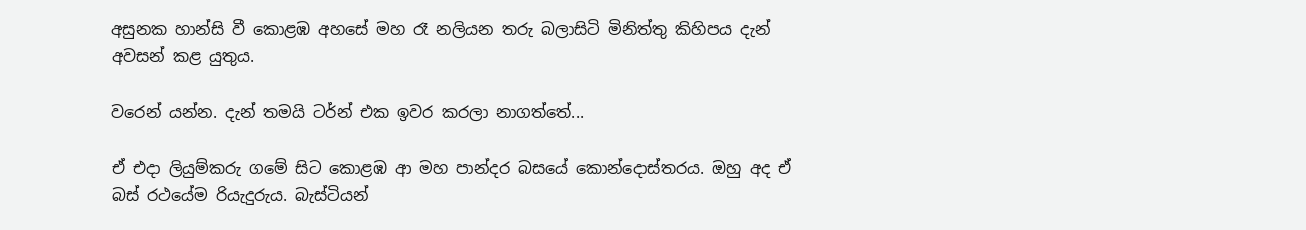අසුනක හාන්සි වී කොළඹ අහසේ මහ රෑ නලියන තරු බලාසිටි මිනිත්තු කිහිපය දැන් අවසන් කළ යුතුය.

වරෙන් යන්න. දැන් තමයි ටර්න් එක ඉවර කරලා නාගත්තේ...

ඒ එදා ලියුම්කරු ගමේ සිට කොළඹ ආ මහ පාන්දර බසයේ කොන්දොස්තරය. ඔහු අද ඒ බස් රථයේම රියැදුරුය. බැස්ටියන්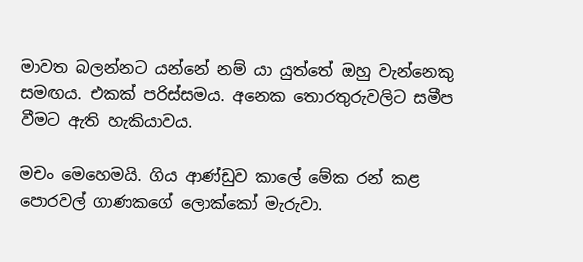මාවත බලන්නට යන්නේ නම් යා යුත්තේ ඔහු වැන්නෙකු සමඟය. එකක් පරිස්සමය. අනෙක තොරතුරුවලිට සමීප වීමට ඇති හැකියාවය.

මචං මෙහෙමයි. ගිය ආණ්ඩුව කාලේ මේක රන් කළ පොරවල් ගාණකගේ ලොක්කෝ මැරුවා.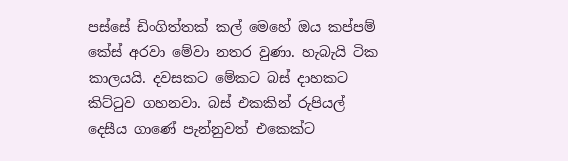පස්සේ ඩිංගිත්තක් කල් මෙහේ ඔය කප්පම් කේස් අරවා මේවා නතර වුණා. හැබැයි ටික කාලයයි. දවසකට මේකට බස් දාහකට කිට්ටුව ගහනවා. බස් එකකින් රුපියල් දෙසීය ගාණේ පැන්නුවත් එකෙක්ට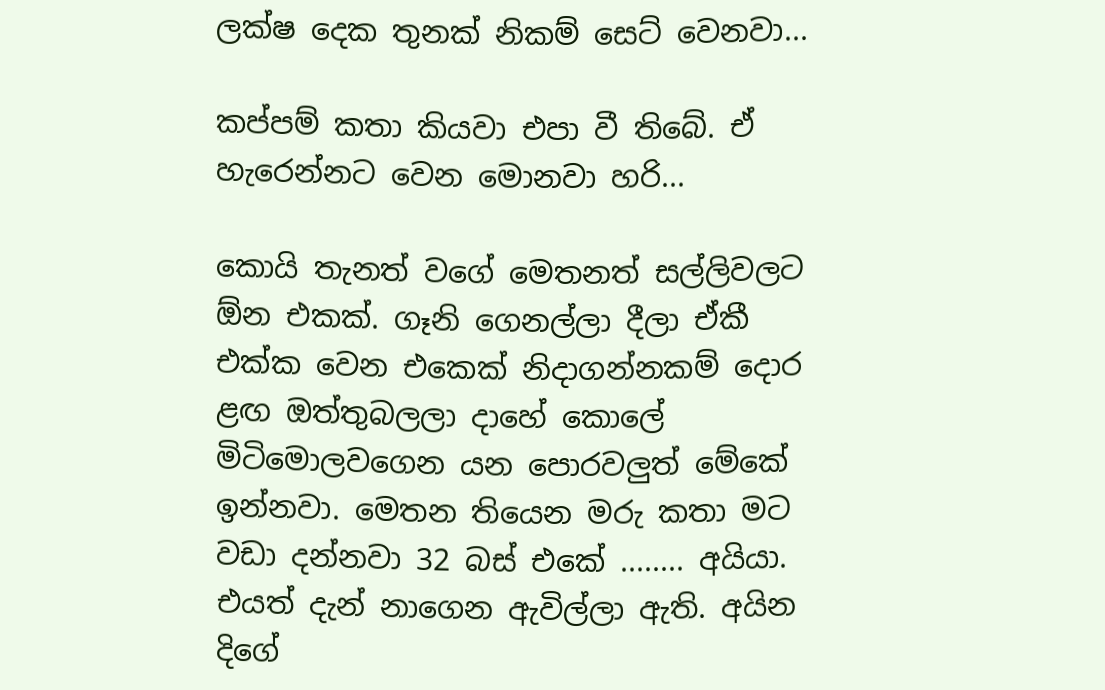ලක්ෂ දෙක තුනක් නිකම් සෙට් වෙනවා...

කප්පම් කතා කියවා එපා වී තිබේ. ඒ හැරෙන්නට වෙන මොනවා හරි...

කොයි තැනත් වගේ මෙතනත් සල්ලිවලට ඕන එකක්. ගෑනි ගෙනල්ලා දීලා ඒකී එක්ක වෙන එකෙක් නිදාගන්නකම් දොර ළඟ ඔත්තුබලලා දාහේ කොලේ මිටිමොලවගෙන යන පොරවලුත් මේකේ ඉන්නවා. මෙතන තියෙන මරු කතා මට වඩා දන්නවා 32 බස් එකේ ........ අයියා. එයත් දැන් නාගෙන ඇවිල්ලා ඇති. අයින දිගේ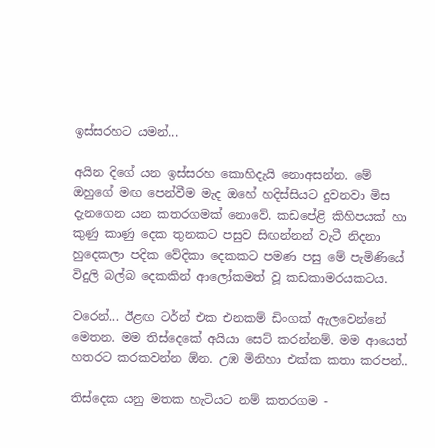ඉස්සරහට යමන්...

අයින දිගේ යන ඉස්සරහ කොහිදැයි නොඅසන්න. මේ ඔහුගේ මඟ පෙන්වීම මැද ඔහේ හදිස්සියට දුවනවා මිස දැනගෙන යන කතරගමක් නොවේ. කඩපේළි කිහිපයක් හා කුණු කාණු දෙක තුනකට පසුව සිඟන්නන් වැටී නිදනා හුදෙකලා පදික වේදිකා දෙකකට පමණ පසු මේ පැමිණියේ විදුලි බල්බ දෙකකින් ආලෝකමත් වූ කඩකාමරයකටය.

වරෙන්... ඊළඟ ටර්න් එක එනකම් ඩිංගක් ඇලවෙන්නේ මෙතන. මම තිස්දෙකේ අයියා සෙට් කරන්නම්. මම ආයෙත් හතරට කරකවන්න ඕන. උඹ මිනිහා එක්ක කතා කරපන්..

තිස්දෙක යනු මතක හැටියට නම් කතරගම -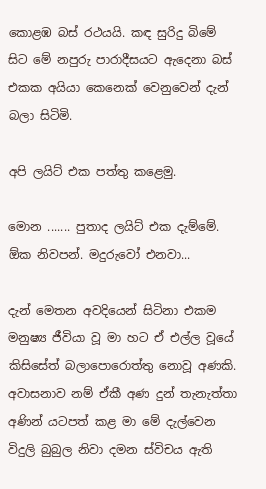කොළඹ බස් රථයයි. කඳ සුරිදු බිමේ සිට මේ නපුරු පාරාදීසයට ඇදෙනා බස් එකක අයියා කෙනෙක් වෙනුවෙන් දැන් බලා සිටිමි.

අපි ලයිට් එක පත්තු කළෙමු.

මොන ....... පුතාද ලයිට් එක දැම්මේ. ඕක නිවපන්. මදුරුවෝ එනවා...

දැන් මෙතන අවදියෙන් සිටිනා එකම මනුෂ්‍ය ජීවියා වූ මා හට ඒ එල්ල වූයේ කිසිසේත් බලාපොරොත්තු නොවූ අණකි. අවාසනාව නම් ඒකී අණ දුන් තැනැත්තා අණින් යටපත් කළ මා මේ දැල්වෙන විදුලි බුබුල නිවා දමන ස්විචය ඇති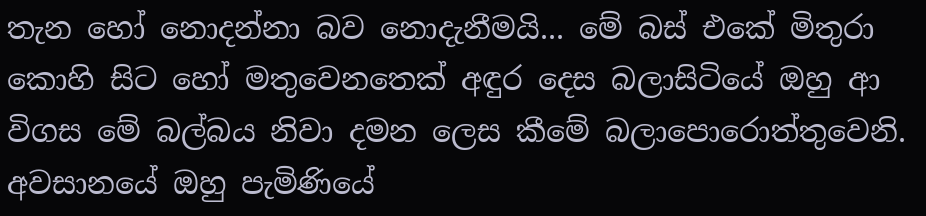තැන හෝ නොදන්නා බව නොදැනීමයි... මේ බස් එකේ මිතුරා කොහි සිට හෝ මතුවෙනතෙක් අඳුර දෙස බලාසිටියේ ඔහු ආ විගස මේ බල්බය නිවා දමන ලෙස කීමේ බලාපොරොත්තුවෙනි. අවසානයේ ඔහු පැමිණියේ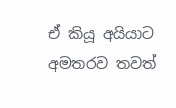ඒ කියූ අයියාට අමතරව තවත්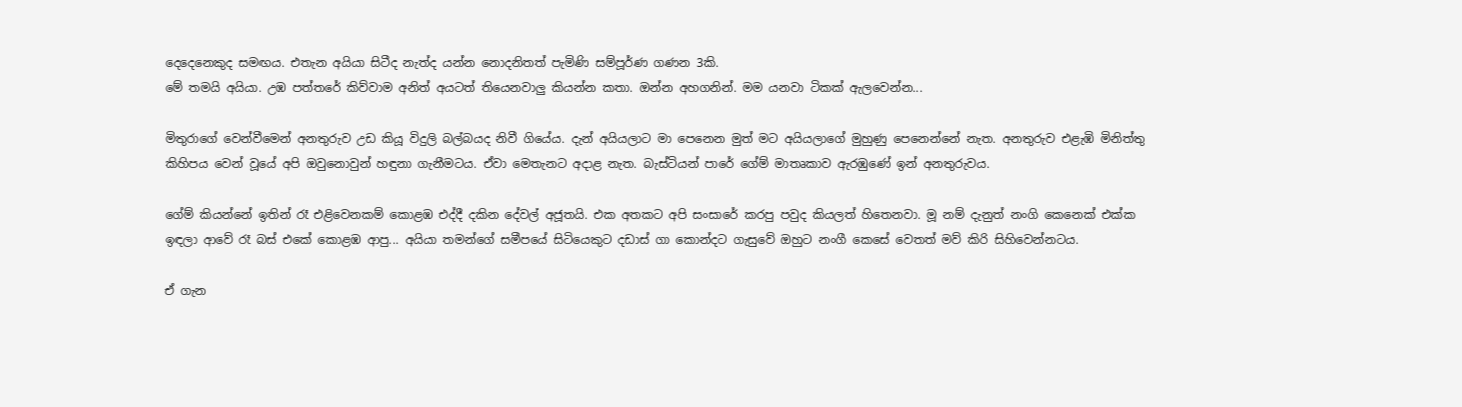දෙදෙනෙකුද සමඟය. එතැන අයියා සිටීද නැත්ද යන්න නොදනිතත් පැමිණි සම්පූර්ණ ගණන 3කි.
මේ තමයි අයියා. උඹ පත්තරේ කිව්වාම අනිත් අයටත් තියෙනවාලු කියන්න කතා. ඔන්න අහගනින්. මම යනවා ටිකක් ඇලවෙන්න...

මිතුරාගේ වෙන්වීමෙන් අනතුරුව උඩ කියූ විදුලි බල්බයද නිවී ගියේය. දැන් අයියලාට මා පෙනෙන මුත් මට අයියලාගේ මුහුණු පෙනෙන්නේ නැත. අනතුරුව එළැඹි මිනිත්තු කිහිපය වෙන් වූයේ අපි ඔවුනොවුන් හඳුනා ගැනීමටය. ඒවා මෙතැනට අදාළ නැත. බැස්ටියන් පාරේ ගේම් මාතෘකාව ඇරඹුණේ ඉන් අනතුරුවය.

ගේම් කියන්නේ ඉතින් රෑ එළිවෙනකම් කොළඹ එද්දී දකින දේවල් අජූතයි. එක අතකට අපි සංසාරේ කරපු පවුද කියලත් හිතෙනවා. මූ නම් දැනුත් නංගි කෙනෙක් එක්ක ඉඳලා ආවේ රෑ බස් එකේ කොළඹ ආපු... අයියා තමන්ගේ සමීපයේ සිටියෙකුට දඩාස් ගා කොන්දට ගැසුවේ ඔහුට නංගී කෙසේ වෙතත් මව් කිරි සිහිවෙන්නටය.

ඒ ගැන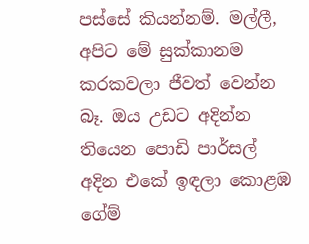පස්සේ කියන්නම්. මල්ලී, අපිට මේ සුක්කානම කරකවලා ජීවත් වෙන්න බෑ. ඔය උඩට අදින්න තියෙන පොඩි පාර්සල් අදින එකේ ඉඳලා කොළඹ ගේම්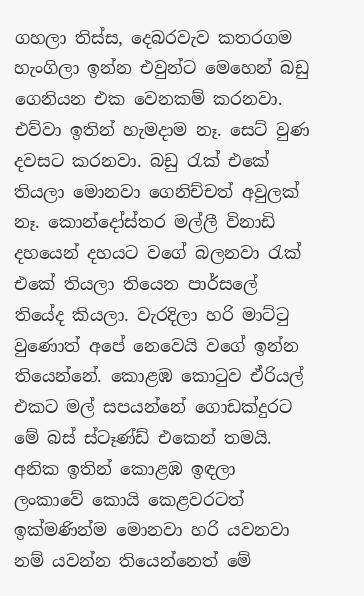ගහලා තිස්ස, දෙබරවැව කතරගම හැංගිලා ඉන්න එවුන්ට මෙහෙන් බඩු ගෙනියන එක වෙනකම් කරනවා. එව්වා ඉතින් හැමදාම නෑ. සෙට් වුණ දවසට කරනවා. බඩු රැක් එකේ තියලා මොනවා ගෙනිච්චත් අවුලක් නෑ. කොන්දෝස්තර මල්ලී විනාඩි දහයෙන් දහයට වගේ බලනවා රැක් එකේ තියලා තියෙන පාර්සලේ තියේද කියලා. වැරදිලා හරි මාට්ටු වුණොත් අපේ නෙවෙයි වගේ ඉන්න තියෙන්නේ. කොළඹ කොටුව ඒරියල් එකට මල් සපයන්නේ ගොඩක්දුරට මේ බස් ස්ටෑණ්ඩ් එකෙන් තමයි. අනික ඉතින් කොළඹ ඉඳලා ලංකාවේ කොයි කෙළවරටත් ඉක්මණින්ම මොනවා හරි යවනවා නම් යවන්න තියෙන්නෙත් මේ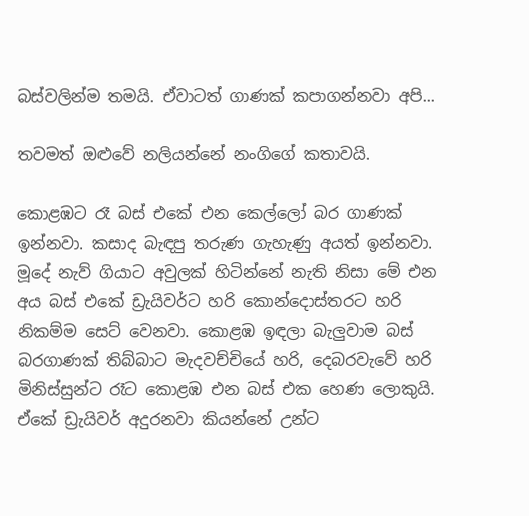බස්වලින්ම තමයි. ඒවාටත් ගාණක් කපාගන්නවා අපි...

තවමත් ඔළුවේ නලියන්නේ නංගිගේ කතාවයි.

කොළඹට රෑ බස් එකේ එන කෙල්ලෝ බර ගාණක් ඉන්නවා. කසාද බැඳපු තරුණ ගැහැණු අයත් ඉන්නවා. මූදේ නැව් ගියාට අවුලක් හිටින්නේ නැති නිසා මේ එන අය බස් එකේ ඩ්‍රැයිවර්ට හරි කොන්දොස්තරට හරි නිකම්ම සෙට් වෙනවා. කොළඹ ඉඳලා බැලුවාම බස් බරගාණක් තිබ්බාට මැදවච්චියේ හරි, දෙබරවැවේ හරි මිනිස්සුන්ට රෑට කොළඹ එන බස් එක හෙණ ලොකුයි. ඒකේ ඩ්‍රැයිවර් අදුරනවා කියන්නේ උන්ට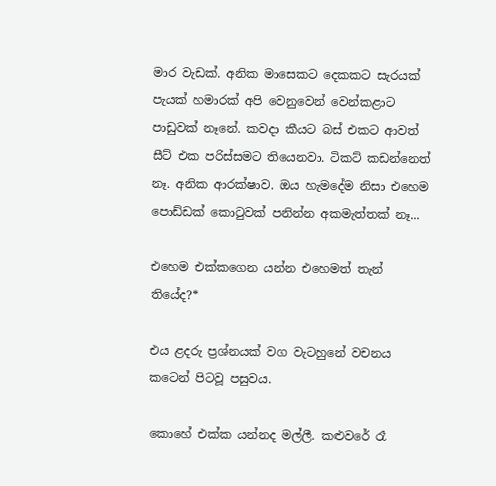මාර වැඩක්. අනික මාසෙකට දෙකකට සැරයක් පැයක් හමාරක් අපි වෙනුවෙන් වෙන්කළාට පාඩුවක් නෑනේ. කවදා කීයට බස් එකට ආවත් සීට් එක පරිස්සමට තියෙනවා. ටිකට් කඩන්නෙත් නෑ. අනික ආරක්ෂාව. ඔය හැමදේම නිසා එහෙම පොඩ්ඩක් කොටුවක් පනින්න අකමැත්තක් නෑ...

එහෙම එක්කගෙන යන්න එහෙමත් තැන් තියේද?*

එය ළදරු ප්‍රශ්නයක් වග වැටහුනේ වචනය කටෙන් පිටවූ පසුවය.

කොහේ එක්ක යන්නද මල්ලී. කළුවරේ රෑ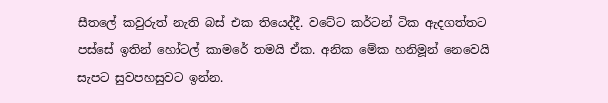සීතලේ කවුරුත් නැති බස් එක තියෙද්දී. වටේට කර්ටන් ටික ඇදගත්තට පස්සේ ඉතින් හෝටල් කාමරේ තමයි ඒක. අනික මේක හනිමූන් නෙවෙයි සැපට සුවපහසුවට ඉන්න.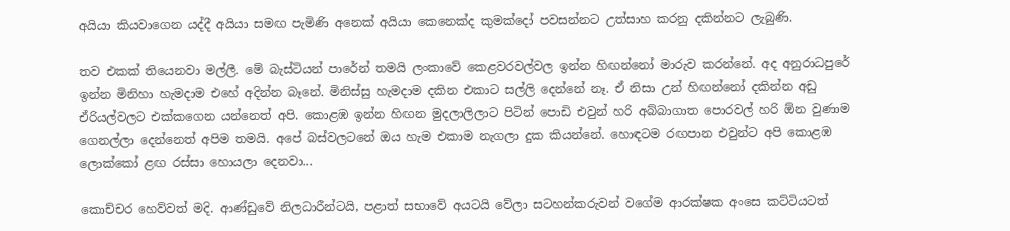අයියා කියවාගෙන යද්දී අයියා සමඟ පැමිණි අනෙක් අයියා කෙනෙක්ද කුමක්දෝ පවසන්නට උත්සාහ කරනු දකින්නට ලැබුණි.

තව එකක් තියෙනවා මල්ලී. මේ බැස්ටියන් පාරේන් තමයි ලංකාවේ කෙළවරවල්වල ඉන්න හිඟන්නෝ මාරුව කරන්නේ. අද අනුරාධපුරේ ඉන්න මිනිහා හැමදාම එහේ අදින්න බෑනේ. මිනිස්සු හැමදාම දකින එකාට සල්ලි දෙන්නේ නෑ. ඒ නිසා උන් හිඟන්නෝ දකින්න අඩු ඒරියල්වලට එක්කගෙන යන්නෙත් අපි. කොළඹ ඉන්න හිඟන මුදලාලිලාට පිටින් පොඩි එවුන් හරි අබ්බාගාත පොරවල් හරි ඕන වුණාම ගෙනල්ලා දෙන්නෙත් අපිම තමයි. අපේ බස්වලටනේ ඔය හැම එකාම නැගලා දුක කියන්නේ. හොඳටම රඟපාන එවුන්ට අපි කොළඹ ලොක්කෝ ළඟ රස්සා හොයලා දෙනවා...

කොච්චර හෙව්වත් මදි. ආණ්ඩුවේ නිලධාරීන්ටයි, පළාත් සභාවේ අයටයි වේලා සටහන්කරුවන් වගේම ආරක්ෂක අංසෙ කට්ටියටත්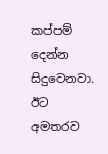කප්පම් දෙන්න සිදුවෙනවා. ඊට අමතරව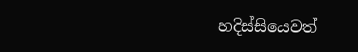හදිස්සියෙවත්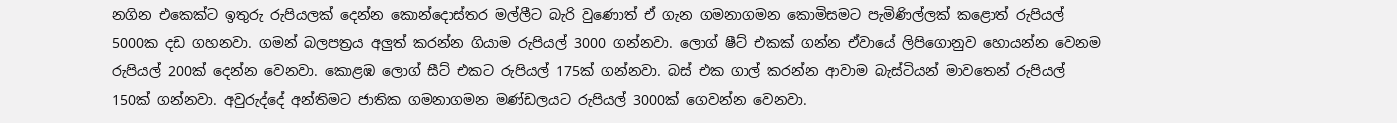නගින එකෙක්ට ඉතුරු රුපියලක් දෙන්න කොන්දොස්තර මල්ලීට බැරි වුණොත් ඒ ගැන ගමනාගමන කොමිසමට පැමිණිල්ලක් කළොත් රුපියල් 5000ක දඩ ගහනවා. ගමන් බලපත්‍රය අලුත් කරන්න ගියාම රුපියල් 3000 ගන්නවා. ලොග් ෂීට් එකක් ගන්න ඒවායේ ලිපිගොනුව හොයන්න වෙනම රුපියල් 200ක් දෙන්න වෙනවා. කොළඹ ලොග් සීට් එකට රුපියල් 175ක් ගන්නවා. බස් එක ගාල් කරන්න ආවාම බැස්ටියන් මාවතෙන් රුපියල් 150ක් ගන්නවා. අවුරුද්දේ අන්තිමට ජාතික ගමනාගමන මණ්ඩලයට රුපියල් 3000ක් ගෙවන්න වෙනවා.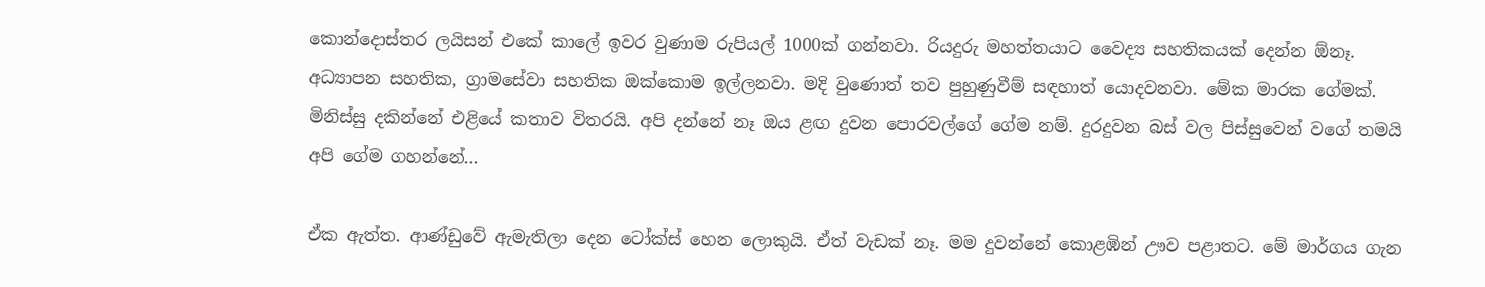කොන්දොස්තර ලයිසන් එකේ කාලේ ඉවර වුණාම රුපියල් 1000ක් ගන්නවා. රියදුරු මහත්තයාට වෛද්‍ය සහතිකයක් දෙන්න ඕනෑ. අධ්‍යාපන සහතික, ග්‍රාමසේවා සහතික ඔක්කොම ඉල්ලනවා. මදි වුණොත් තව පුහුණුවීම් සඳහාත් යොදවනවා. මේක මාරක ගේමක්. මිනිස්සු දකින්නේ එළියේ කතාව විතරයි. අපි දන්නේ නෑ ඔය ළඟ දුවන පොරවල්ගේ ගේම නම්. දුරදුවන බස් වල පිස්සුවෙන් වගේ තමයි අපි ගේම ගහන්නේ...

ඒක ඇත්ත. ආණ්ඩුවේ ඇමැතිලා දෙන ටෝක්ස් හෙන ලොකුයි. ඒත් වැඩක් නෑ. මම දුවන්නේ කොළඹින් ඌව පළාතට. මේ මාර්ගය ගැන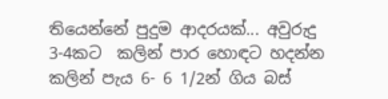තියෙන්නේ පුදුම ආදරයක්... අවුරුදු 3-4කට  කලින් පාර හොඳට හදන්න කලින් පැය 6- 6 1/2න් ගිය බස්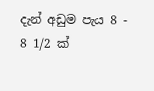දැන් අඩුම පැය 8 - 8 1/2 ක්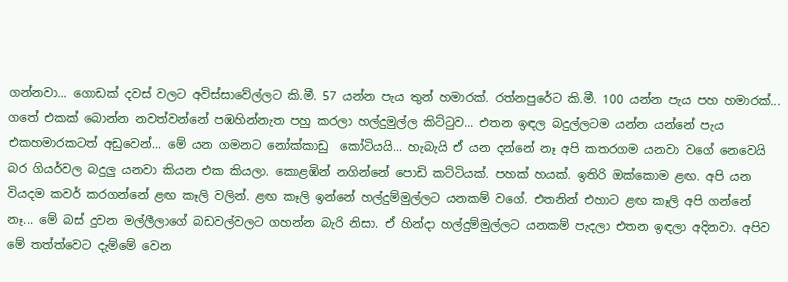ගන්නවා... ගොඩක් දවස් වලට අවිස්සාවේල්ලට කි.මී. 57 යන්න පැය තුන් හමාරක්. රත්නපුරේට කි.මී. 100 යන්න පැය පහ හමාරක්... ගතේ එකක් බොන්න නවත්වන්නේ පඹහින්නැත පහු කරලා හල්දුමුල්ල කිට්ටුව... එතන ඉඳල බදුල්ලටම යන්න යන්නේ පැය එකහමාරකටත් අඩුවෙන්... මේ යන ගමනට නෝක්කාඩු  කෝටියයි... හැබැයි ඒ යන දන්නේ නෑ අපි කතරගම යනවා වගේ නෙවෙයි බර ගියර්වල බදුලු යනවා කියන එක කියලා. කොළඹින් නගින්නේ පොඩි කට්ටියක්. පහක් හයක්. ඉතිරි ඔක්කොම ළඟ. අපි යන වියදම කවර් කරගන්නේ ළඟ කෑලි වලින්. ළඟ කෑලි ඉන්නේ හල්දුම්මුල්ලට යනකම් වගේ. එතනින් එහාට ළඟ කෑලි අපි ගන්නේ නෑ... මේ බස් දුවන මල්ලීලාගේ බඩවල්වලට ගහන්න බැරි නිසා. ඒ හින්දා හල්දුම්මුල්ලට යනකම් පැදලා එතන ඉඳලා අදිනවා. අපිව මේ තත්ත්වෙට දැම්මේ වෙන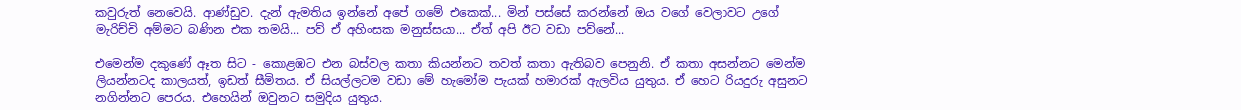කවුරුත් නෙවෙයි. ආණ්ඩුව. දැන් ඇමතිය ඉන්නේ අපේ ගමේ එකෙක්... මින් පස්සේ කරන්නේ ඔය වගේ වෙලාවට උගේ මැරිච්චි අම්මට බණින එක තමයි... පව් ඒ අහිංසක මනුස්සයා... ඒත් අපි ඊට වඩා පව්නේ...

එමෙන්ම දකුණේ ඈත සිට - කොළඹට එන බස්වල කතා කියන්නට තවත් කතා ඇතිබව පෙනුනි. ඒ කතා අසන්නට මෙන්ම ලියන්නටද කාලයත්, ඉඩත් සීමිතය. ඒ සියල්ලටම වඩා මේ හැමෝම පැයක් හමාරක් ඇලවිය යුතුය. ඒ හෙට රියදුරු අසුනට නගින්නට පෙරය. එහෙයින් ඔවුනට සමුදිය යුතුය.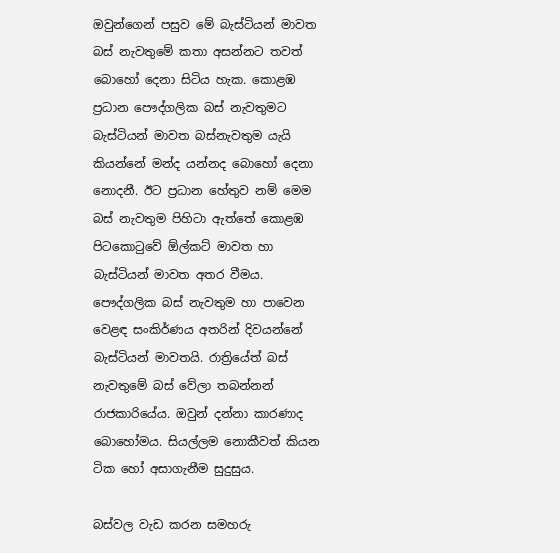ඔවුන්ගෙන් පසුව මේ බැස්ටියන් මාවත බස් නැවතුමේ කතා අසන්නට තවත් බොහෝ දෙනා සිටිය හැක. කොළඹ ප්‍රධාන පෞද්ගලික බස් නැවතුමට බැස්ටියන් මාවත බස්නැවතුම යැයි කියන්නේ මන්ද යන්නද බොහෝ දෙනා නොදනී. ඊට ප්‍රධාන හේතුව නම් මෙම බස් නැවතුම පිහිටා ඇත්තේ කොළඹ පිටකොටුවේ ඕල්කට් මාවත හා බැස්ටියන් මාවත අතර වීමය. පෞද්ගලික බස් නැවතුම හා පාවෙන වෙළඳ සංකිර්ණය අතරින් දිවයන්නේ බැස්ටියන් මාවතයි. රාත්‍රියේත් බස් නැවතුමේ බස් වේලා තබන්නන් රාජකාරියේය. ඔවුන් දන්නා කාරණාද බොහෝමය. සියල්ලම නොකීවත් කියන ටික හෝ අසාගැනීම සුදුසුය.

බස්වල වැඩ කරන සමහරු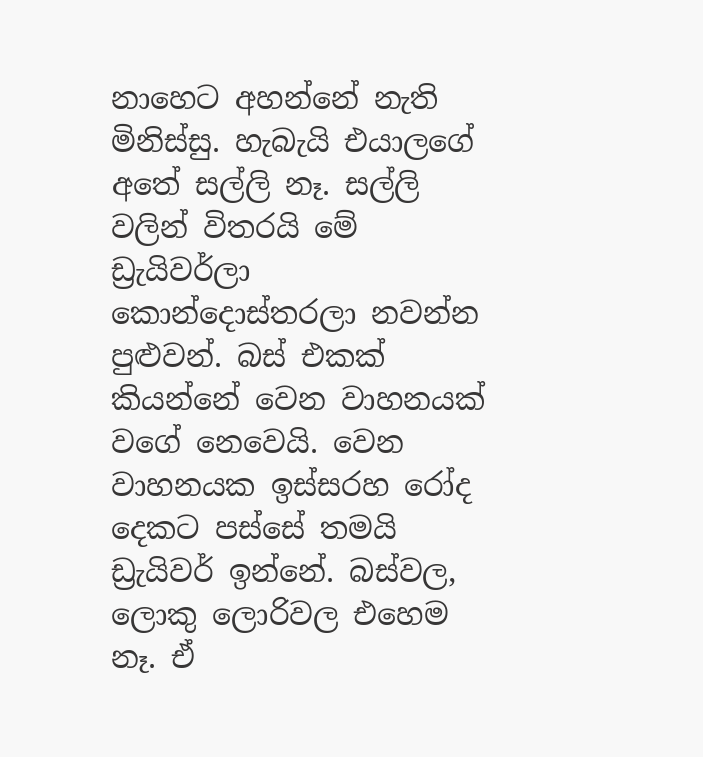නාහෙට අහන්නේ නැති මිනිස්සු. හැබැයි එයාලගේ අතේ සල්ලි නෑ. සල්ලි වලින් විතරයි මේ ඩ්‍රැයිවර්ලා කොන්දොස්තරලා නවන්න පුළුවන්. බස් එකක් කියන්නේ වෙන වාහනයක් වගේ නෙවෙයි. වෙන වාහනයක ඉස්සරහ රෝද දෙකට පස්සේ තමයි ඩ්‍රැයිවර් ඉන්නේ. බස්වල, ලොකු ලොරිවල එහෙම නෑ. ඒ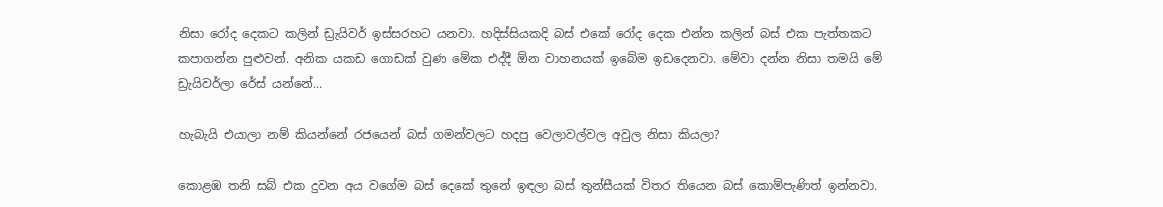නිසා රෝද දෙකට කලින් ඩ්‍රැයිවර් ඉස්සරහට යනවා. හදිස්සියකදි බස් එකේ රෝද දෙක එන්න කලින් බස් එක පැත්තකට කපාගන්න පුළුවන්. අනික යකඩ ගොඩක් වුණ මේක එද්දී ඕන වාහනයක් ඉබේම ඉඩදෙනවා. මේවා දන්න නිසා තමයි මේ ඩ්‍රැයිවර්ලා රේස් යන්නේ...

හැබැයි එයාලා නම් කියන්නේ රජයෙන් බස් ගමන්වලට හදපු වෙලාවල්වල අවුල නිසා කියලා?

කොළඹ තනි සබ් එක දුවන අය වගේම බස් දෙකේ තුනේ ඉඳලා බස් තුන්සීයක් විතර තියෙන බස් කොම්පැණිත් ඉන්නවා.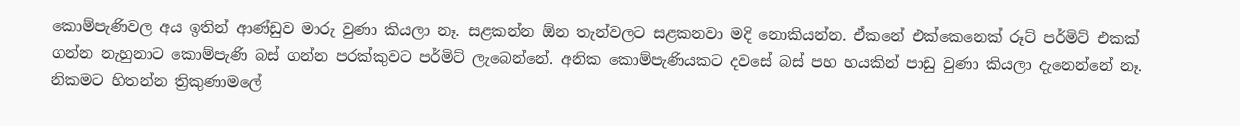කොම්පැණිවල අය ඉතින් ආණ්ඩුව මාරු වුණා කියලා නෑ. සළකන්න ඕන තැන්වලට සළකනවා මදි නොකියන්න. ඒකනේ එක්කෙනෙක් රූට් පර්මිට් එකක් ගන්න නැහුනාට කොම්පැණි බස් ගන්න පරක්කුවට පර්මිට් ලැබෙන්නේ. අනික කොම්පැණියකට දවසේ බස් පහ හයකින් පාඩු වුණා කියලා දැනෙන්නේ නෑ. නිකමට හිතන්න ත්‍රිකුණාමලේ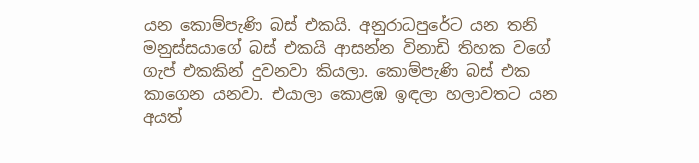යන කොම්පැණි බස් එකයි. අනුරාධපුරේට යන තනි මනුස්සයාගේ බස් එකයි ආසන්න විනාඩි තිහක වගේ ගැප් එකකින් දුවනවා කියලා. කොම්පැණි බස් එක කාගෙන යනවා. එයාලා කොළඹ ඉඳලා හලාවතට යන අයත්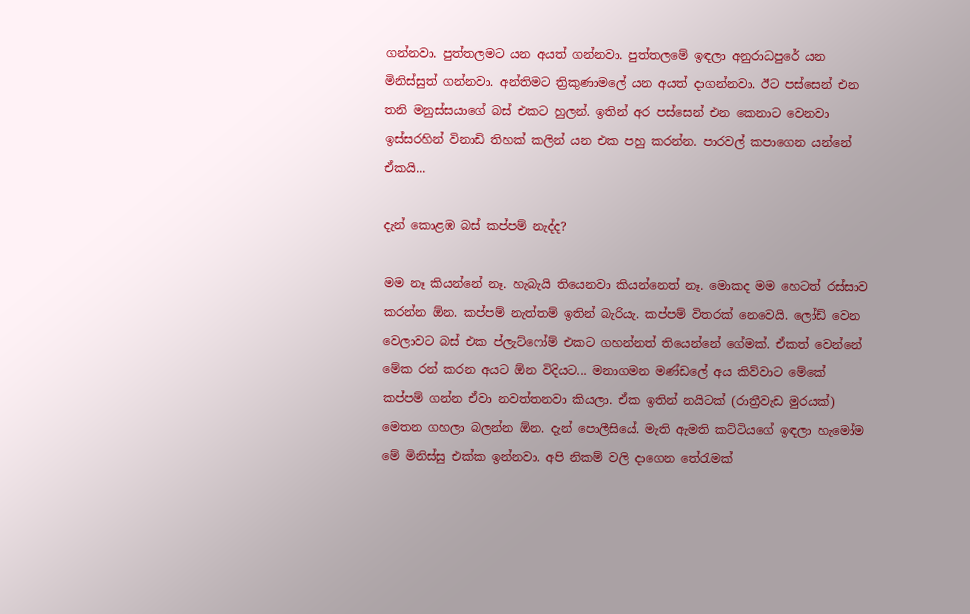ගන්නවා. පුත්තලමට යන අයත් ගන්නවා. පුත්තලමේ ඉඳලා අනුරාධපුරේ යන මිනිස්සුත් ගන්නවා. අන්තිමට ත්‍රිකුණාමලේ යන අයත් දාගන්නවා. ඊට පස්සෙන් එන තනි මනුස්සයාගේ බස් එකට හුලන්. ඉතින් අර පස්සෙන් එන කෙනාට වෙනවා ඉස්සරහින් විනාඩි තිහක් කලින් යන එක පහු කරන්න. පාරවල් කපාගෙන යන්නේ ඒකයි...

දැන් කොළඹ බස් කප්පම් නැද්ද?

මම නෑ කියන්නේ නෑ. හැබැයි තියෙනවා කියන්නෙත් නෑ. මොකද මම හෙටත් රස්සාව කරන්න ඕන. කප්පම් නැත්තම් ඉතින් බැරියැ. කප්පම් විතරක් නෙවෙයි. ලෝඩ් වෙන වෙලාවට බස් එක ප්ලැට්ෆෝම් එකට ගහන්නත් තියෙන්නේ ගේමක්. ඒකත් වෙන්නේ මේක රන් කරන අයට ඕන විදියට... මනාගමන මණ්ඩලේ අය කිව්වාට මේකේ කප්පම් ගන්න ඒවා නවත්තනවා කියලා. ඒක ඉතින් නයිටක් (රාත්‍රීවැඩ මුරයක්) මෙතන ගහලා බලන්න ඕන. දැන් පොලීසියේ. මැති ඇමති කට්ටියගේ ඉඳලා හැමෝම මේ මිනිස්සු එක්ක ඉන්නවා. අපි නිකම් වලි දාගෙන තේරැමක්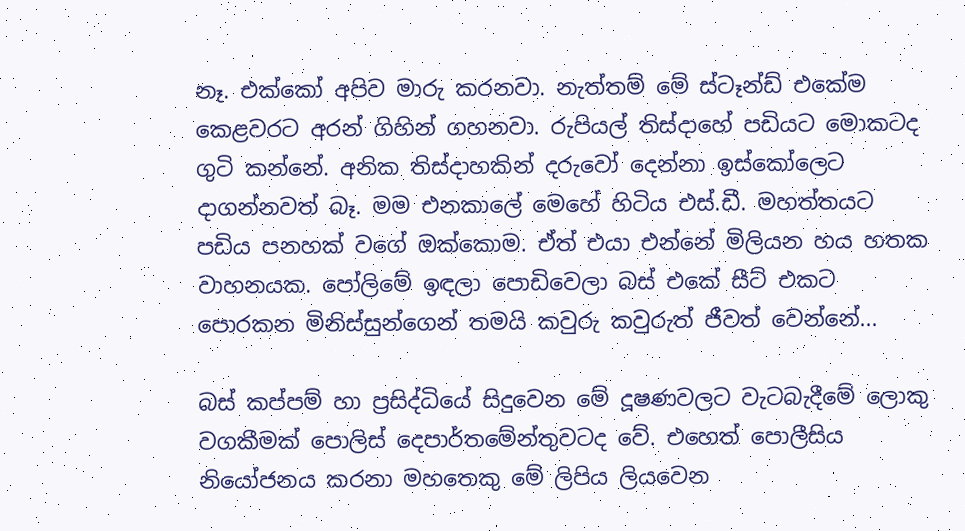නෑ. එක්කෝ අපිව මාරු කරනවා. නැත්තම් මේ ස්ටෑන්ඩ් එකේම කෙළවරට අරන් ගිහින් ගහනවා. රුපියල් තිස්දාහේ පඩියට මොකටද ගුටි කන්නේ. අනික තිස්දාහකින් දරුවෝ දෙන්නා ඉස්කෝලෙට දාගන්නවත් බෑ. මම එනකාලේ මෙහේ හිටිය එස්.ඩී. මහත්තයට පඩිය පනහක් වගේ ඔක්කොම. ඒත් එයා එන්නේ මිලියන හය හතක වාහනයක. පෝලිමේ ඉඳලා පොඩිවෙලා බස් එකේ සීට් එකට පොරකන මිනිස්සුන්ගෙන් තමයි කවුරු කවුරුත් ජීවත් වෙන්නේ...

බස් කප්පම් හා ප්‍රසිද්ධියේ සිදුවෙන මේ දූෂණවලට වැටබැදීමේ ලොකු වගකීමක් පොලිස් දෙපාර්තමේන්තුවටද වේ. එහෙත් පොලීසිය නියෝජනය කරනා මහතෙකු මේ ලිපිය ලියවෙන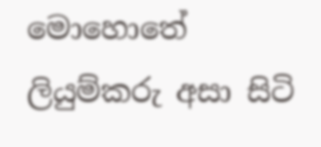මොහොතේ ලියුම්කරු අසා සිටි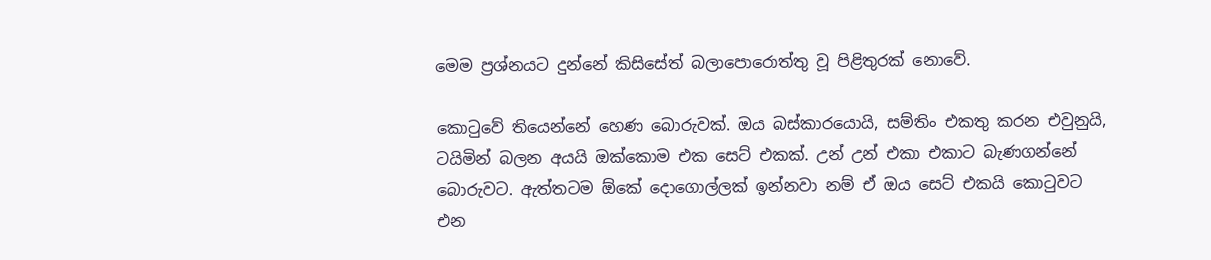මෙම ප්‍රශ්නයට දුන්නේ කිසිසේත් බලාපොරොත්තු වූ පිළිතුරක් නොවේ.

කොටුවේ තියෙන්නේ හෙණ බොරුවක්. ඔය බස්කාරයොයි, සම්තිං එකතු කරන එවුනුයි, ටයිමින් බලන අයයි ඔක්කොම එක සෙට් එකක්. උන් උන් එකා එකාට බැණගන්නේ බොරුවට. ඇත්තටම ඕකේ දොගොල්ලක් ඉන්නවා නම් ඒ ඔය සෙට් එකයි කොටුවට එන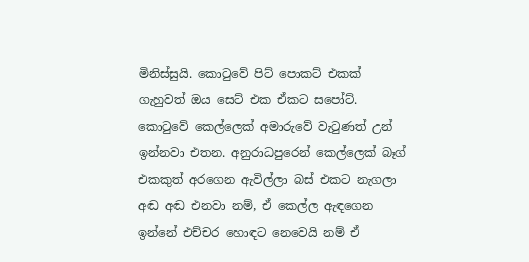මිනිස්සුයි. කොටුවේ පිට් පොකට් එකක් ගැහුවත් ඔය සෙට් එක ඒකට සපෝට්. කොටුවේ කෙල්ලෙක් අමාරුවේ වැටුණත් උන් ඉන්නවා එතන. අනුරාධපුරෙන් කෙල්ලෙක් බෑග් එකකුත් අරගෙන ඇවිල්ලා බස් එකට නැගලා අඬ අඬ එනවා නම්, ඒ කෙල්ල ඇඳගෙන ඉන්නේ එච්චර හොඳට නෙවෙයි නම් ඒ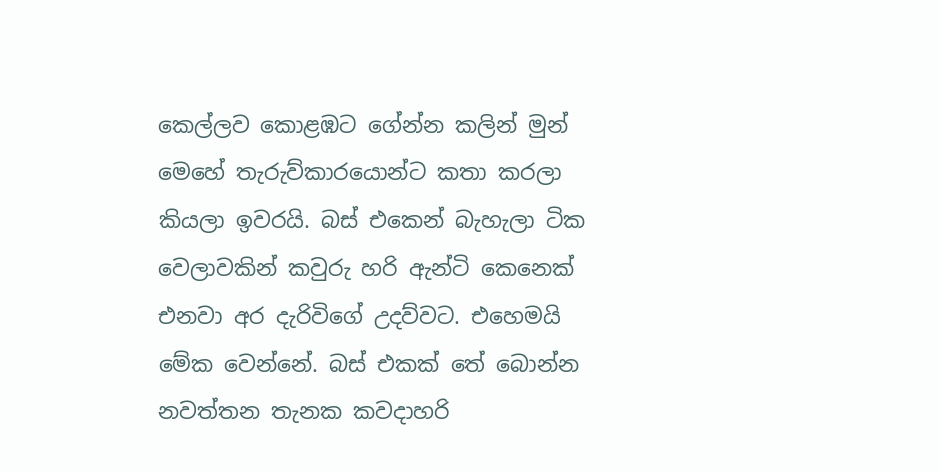කෙල්ලව කොළඹට ගේන්න කලින් මුන් මෙහේ තැරුව්කාරයොන්ට කතා කරලා කියලා ඉවරයි. බස් එකෙන් බැහැලා ටික වෙලාවකින් කවුරු හරි ඇන්ටි කෙනෙක් එනවා අර දැරිවිගේ උදව්වට. එහෙමයි මේක වෙන්නේ. බස් එකක් තේ බොන්න නවත්තන තැනක කවදාහරි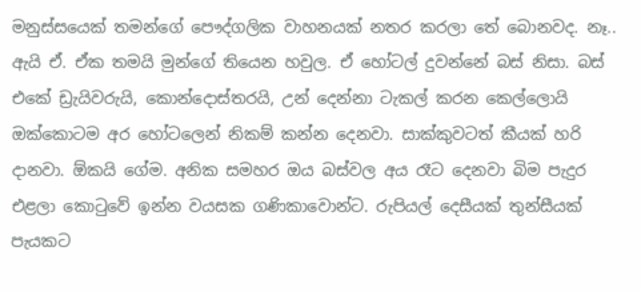මනුස්සයෙක් තමන්ගේ පෞද්ගලික වාහනයක් නතර කරලා තේ බොනවද. නෑ.. ඇයි ඒ. ඒක තමයි මුන්ගේ තියෙන හවුල. ඒ හෝටල් දුවන්නේ බස් නිසා. බස් එකේ ඩ්‍රැයිවරුයි, කොන්දොස්තරයි, උන් දෙන්නා ටැකල් කරන කෙල්ලොයි ඔක්කොටම අර හෝටලෙන් නිකම් කන්න දෙනවා. සාක්කුවටත් කීයක් හරි දානවා. ඕකයි ගේම. අනික සමහර ඔය බස්වල අය රෑට දෙනවා බිම පැදුර එළලා කොටුවේ ඉන්න වයසක ගණිකාවොන්ට. රුපියල් දෙසීයක් තුන්සීයක් පැයකට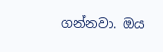ගන්නවා. ඔය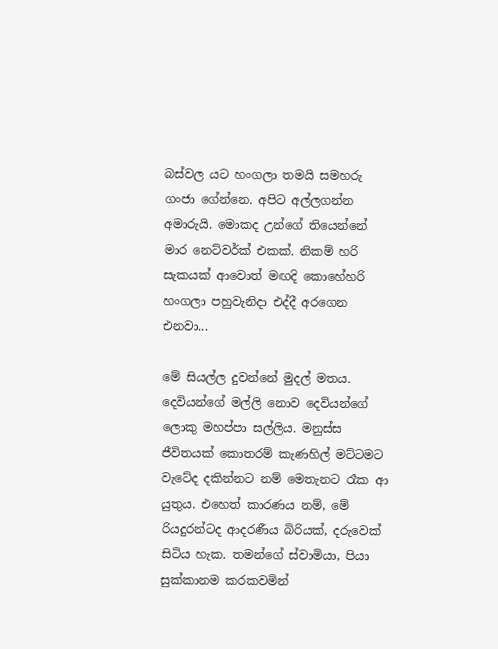බස්වල යට හංගලා තමයි සමහරු ගංජා ගේන්නෙ. අපිට අල්ලගන්න අමාරුයි. මොකද උන්ගේ තියෙන්නේ මාර නෙට්වර්ක් එකක්. නිකම් හරි සැකයක් ආවොත් මඟදි කොහේහරි හංගලා පහුවැනිදා එද්දී අරගෙන එනවා...

මේ සියල්ල දුවන්නේ මුදල් මතය. දෙවියන්ගේ මල්ලි නොව දෙවියන්ගේ ලොකු මහප්පා සල්ලිය. මනුස්ස ජීවිතයක් කොතරම් කැණහිල් මට්ටමට වැටේද දකින්නට නම් මෙතැනට රෑක ආ යුතුය. එහෙත් කාරණය නම්, මේ රියදුරන්ටද ආදරණීය බිරියක්, දරුවෙක් සිටිය හැක. තමන්ගේ ස්වාමියා, පියා සුක්කානම කරකවමින්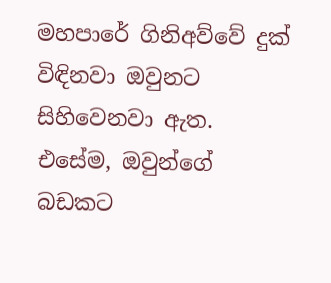මහපාරේ ගිනිඅව්වේ දුක් විඳිනවා ඔවුනට සිහිවෙනවා ඇත. එසේම, ඔවුන්ගේ බඩකට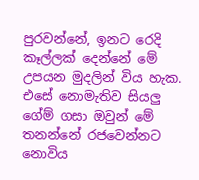පුරවන්නේ, ඉනට රෙදි කෑල්ලක් දෙන්නේ මේ උපයන මුදලින් විය හැක. එසේ නොමැතිව සියලු ගේම් ගසා ඔවුන් මේ තනන්නේ රජවෙන්නට නොවිය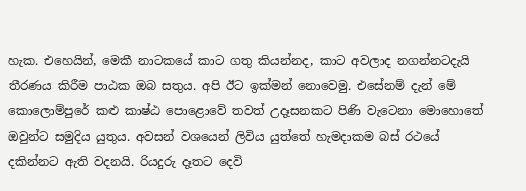හැක. එහෙයින්, මෙකී නාටකයේ කාට ගතු කියන්නද, කාට අවලාද නගන්නටදැයි තීරණය කිරීම පාඨක ඔබ සතුය. අපි ඊට ඉක්මන් නොවෙමු. එසේනම් දැන් මේ කොලොම්පුරේ කළු කාෂ්ඨ පොළොවේ තවත් උදෑසනකට පිණි වැටෙනා මොහොතේ ඔවුන්ට සමුදිය යුතුය. අවසන් වශයෙන් ලිවිය යුත්තේ හැමදාකම බස් රථයේ දකින්නට ඇති වදනයි. රියදුරු දෑතට දෙවි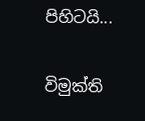පිහිටයි...

විමුක්ති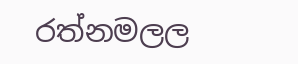රත්නමලල